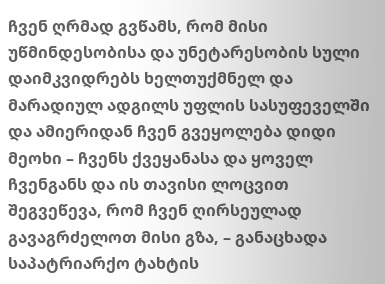ჩვენ ღრმად გვწამს, რომ მისი უწმინდესობისა და უნეტარესობის სული დაიმკვიდრებს ხელთუქმნელ და მარადიულ ადგილს უფლის სასუფეველში და ამიერიდან ჩვენ გვეყოლება დიდი მეოხი – ჩვენს ქვეყანასა და ყოველ ჩვენგანს და ის თავისი ლოცვით შეგვეწევა, რომ ჩვენ ღირსეულად გავაგრძელოთ მისი გზა, – განაცხადა საპატრიარქო ტახტის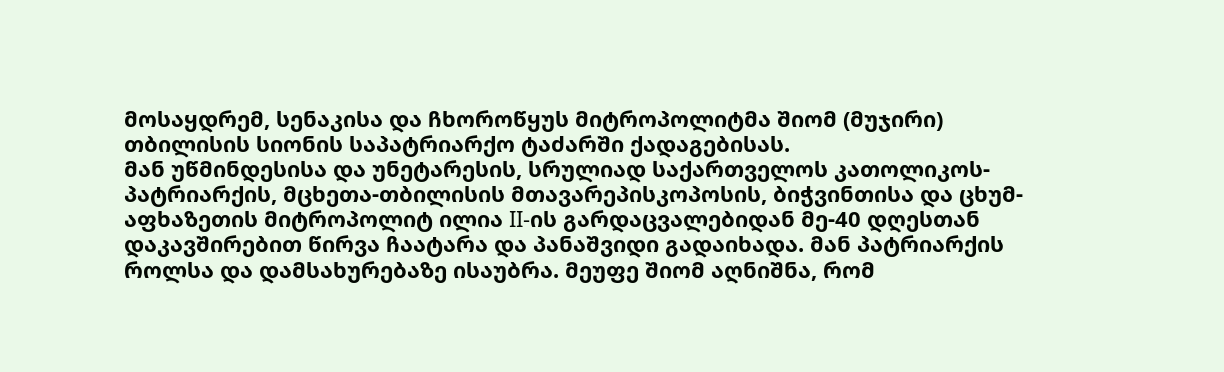მოსაყდრემ, სენაკისა და ჩხოროწყუს მიტროპოლიტმა შიომ (მუჯირი) თბილისის სიონის საპატრიარქო ტაძარში ქადაგებისას.
მან უწმინდესისა და უნეტარესის, სრულიად საქართველოს კათოლიკოს-პატრიარქის, მცხეთა-თბილისის მთავარეპისკოპოსის, ბიჭვინთისა და ცხუმ-აფხაზეთის მიტროპოლიტ ილია II-ის გარდაცვალებიდან მე-40 დღესთან დაკავშირებით წირვა ჩაატარა და პანაშვიდი გადაიხადა. მან პატრიარქის როლსა და დამსახურებაზე ისაუბრა. მეუფე შიომ აღნიშნა, რომ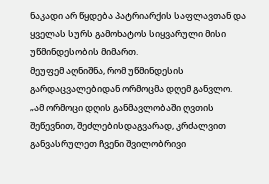ნაკადი არ წყდება პატრიარქის საფლავთან და ყველას სურს გამოხატოს სიყვარული მისი უწმინდესობის მიმართ.
მეუფემ აღნიშნა, რომ უწმინდესის გარდაცვალებიდან ორმოცმა დღემ განვლო.
„ამ ორმოცი დღის განმავლობაში ღვთის შეწევნით, შეძლებისდაგვარად, კრძალვით განვასრულეთ ჩვენი შვილობრივი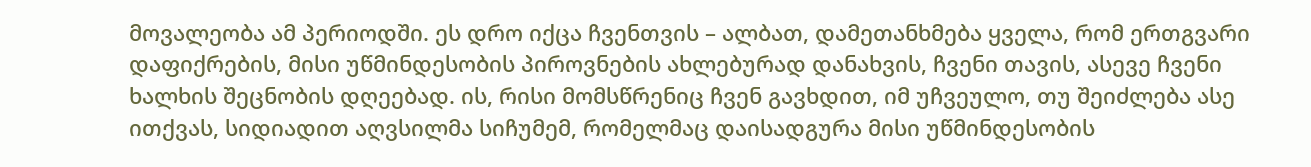მოვალეობა ამ პერიოდში. ეს დრო იქცა ჩვენთვის – ალბათ, დამეთანხმება ყველა, რომ ერთგვარი დაფიქრების, მისი უწმინდესობის პიროვნების ახლებურად დანახვის, ჩვენი თავის, ასევე ჩვენი ხალხის შეცნობის დღეებად. ის, რისი მომსწრენიც ჩვენ გავხდით, იმ უჩვეულო, თუ შეიძლება ასე ითქვას, სიდიადით აღვსილმა სიჩუმემ, რომელმაც დაისადგურა მისი უწმინდესობის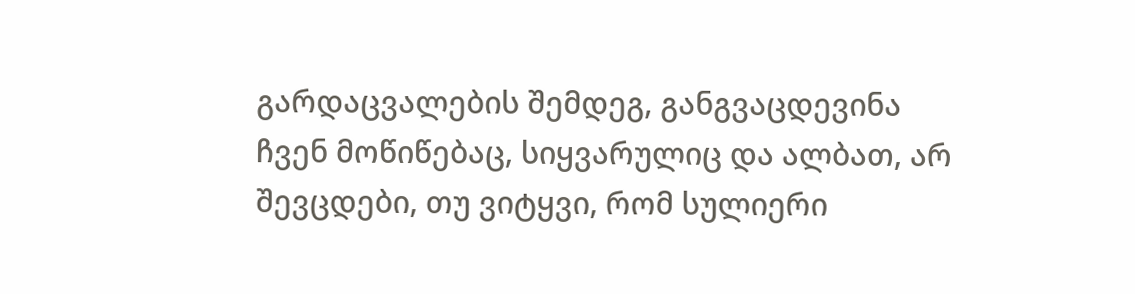გარდაცვალების შემდეგ, განგვაცდევინა ჩვენ მოწიწებაც, სიყვარულიც და ალბათ, არ შევცდები, თუ ვიტყვი, რომ სულიერი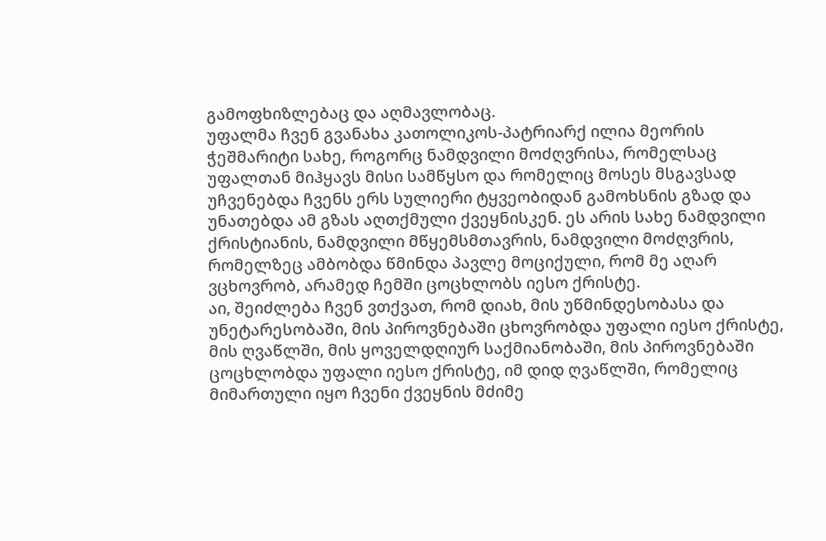გამოფხიზლებაც და აღმავლობაც.
უფალმა ჩვენ გვანახა კათოლიკოს-პატრიარქ ილია მეორის ჭეშმარიტი სახე, როგორც ნამდვილი მოძღვრისა, რომელსაც უფალთან მიჰყავს მისი სამწყსო და რომელიც მოსეს მსგავსად უჩვენებდა ჩვენს ერს სულიერი ტყვეობიდან გამოხსნის გზად და უნათებდა ამ გზას აღთქმული ქვეყნისკენ. ეს არის სახე ნამდვილი ქრისტიანის, ნამდვილი მწყემსმთავრის, ნამდვილი მოძღვრის, რომელზეც ამბობდა წმინდა პავლე მოციქული, რომ მე აღარ ვცხოვრობ, არამედ ჩემში ცოცხლობს იესო ქრისტე.
აი, შეიძლება ჩვენ ვთქვათ, რომ დიახ, მის უწმინდესობასა და უნეტარესობაში, მის პიროვნებაში ცხოვრობდა უფალი იესო ქრისტე, მის ღვაწლში, მის ყოველდღიურ საქმიანობაში, მის პიროვნებაში ცოცხლობდა უფალი იესო ქრისტე, იმ დიდ ღვაწლში, რომელიც მიმართული იყო ჩვენი ქვეყნის მძიმე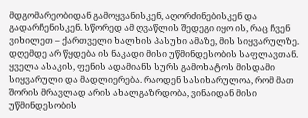მდგომარეობიდან გამოყვანისკენ, აღორძინებისკენ და გადარჩენისკენ. სწორედ ამ ღვაწლის შედეგი იყო ის, რაც ჩვენ ვიხილეთ – ქართველი ხალხის პასუხი ამაზე, მის სიყვარულზე.
დღემდე არ წყდება ის ნაკადი მისი უწმინდესობის საფლავთან. ყველა ასაკის, ფენის ადამიანს სურს გამოხატოს მისდამი სიყვარული და მადლიერება. რაოდენ სასიხარულოა, რომ მათ შორის მრავლად არის ახალგაზრდობა, ვინაიდან მისი უწმინდესობის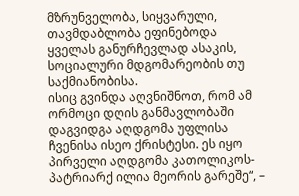მზრუნველობა, სიყვარული, თავმდაბლობა ეფინებოდა ყველას განურჩევლად ასაკის, სოციალური მდგომარეობის თუ საქმიანობისა.
ისიც გვინდა აღვნიშნოთ, რომ ამ ორმოცი დღის განმავლობაში დაგვიდგა აღდგომა უფლისა ჩვენისა ისეო ქრისტესი. ეს იყო პირველი აღდგომა კათოლიკოს-პატრიარქ ილია მეორის გარეშე“, –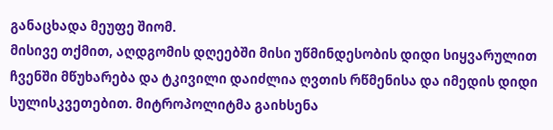განაცხადა მეუფე შიომ.
მისივე თქმით, აღდგომის დღეებში მისი უწმინდესობის დიდი სიყვარულით ჩვენში მწუხარება და ტკივილი დაიძლია ღვთის რწმენისა და იმედის დიდი სულისკვეთებით. მიტროპოლიტმა გაიხსენა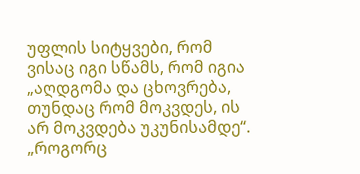უფლის სიტყვები, რომ ვისაც იგი სწამს, რომ იგია „აღდგომა და ცხოვრება, თუნდაც რომ მოკვდეს, ის არ მოკვდება უკუნისამდე“.
„როგორც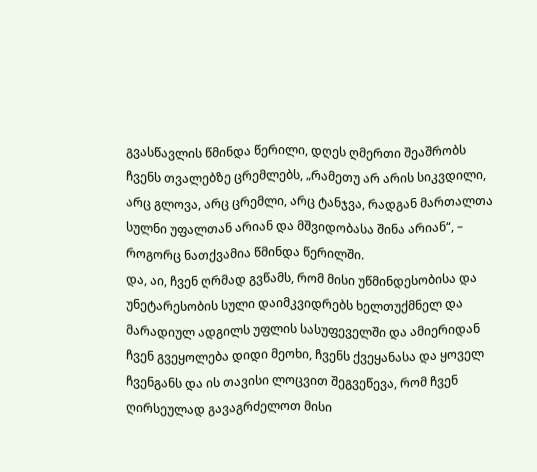გვასწავლის წმინდა წერილი, დღეს ღმერთი შეაშრობს ჩვენს თვალებზე ცრემლებს, „რამეთუ არ არის სიკვდილი, არც გლოვა, არც ცრემლი, არც ტანჯვა, რადგან მართალთა სულნი უფალთან არიან და მშვიდობასა შინა არიან“, – როგორც ნათქვამია წმინდა წერილში.
და, აი, ჩვენ ღრმად გვწამს, რომ მისი უწმინდესობისა და უნეტარესობის სული დაიმკვიდრებს ხელთუქმნელ და მარადიულ ადგილს უფლის სასუფეველში და ამიერიდან ჩვენ გვეყოლება დიდი მეოხი, ჩვენს ქვეყანასა და ყოველ ჩვენგანს და ის თავისი ლოცვით შეგვეწევა, რომ ჩვენ ღირსეულად გავაგრძელოთ მისი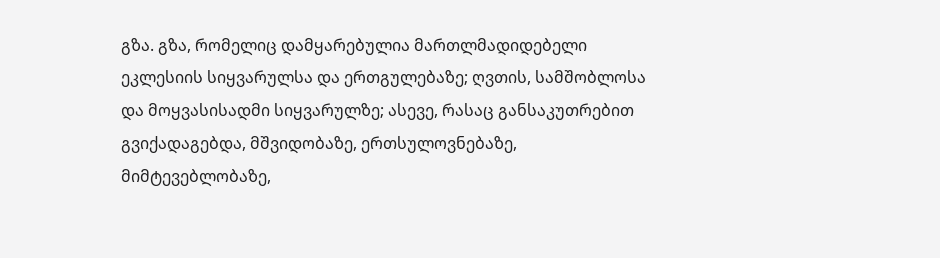გზა. გზა, რომელიც დამყარებულია მართლმადიდებელი ეკლესიის სიყვარულსა და ერთგულებაზე; ღვთის, სამშობლოსა და მოყვასისადმი სიყვარულზე; ასევე, რასაც განსაკუთრებით გვიქადაგებდა, მშვიდობაზე, ერთსულოვნებაზე, მიმტევებლობაზე,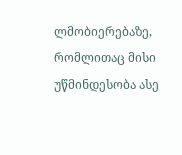ლმობიერებაზე, რომლითაც მისი უწმინდესობა ასე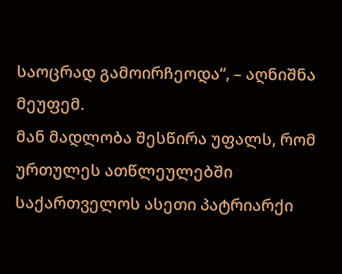საოცრად გამოირჩეოდა“, – აღნიშნა მეუფემ.
მან მადლობა შესწირა უფალს, რომ ურთულეს ათწლეულებში საქართველოს ასეთი პატრიარქი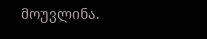მოუვლინა.